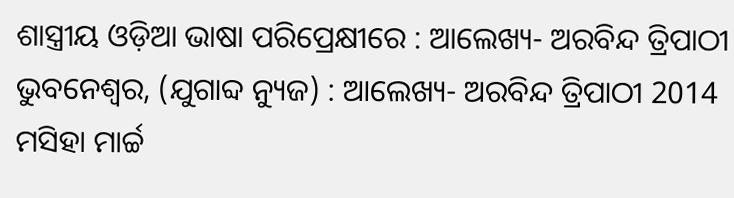ଶାସ୍ତ୍ରୀୟ ଓଡ଼ିଆ ଭାଷା ପରିପ୍ରେକ୍ଷୀରେ : ଆଲେଖ୍ୟ- ଅରବିନ୍ଦ ତ୍ରିପାଠୀ
ଭୁବନେଶ୍ୱର, (ଯୁଗାବ୍ଦ ନ୍ୟୁଜ) : ଆଲେଖ୍ୟ- ଅରବିନ୍ଦ ତ୍ରିପାଠୀ 2014 ମସିହା ମାର୍ଚ୍ଚ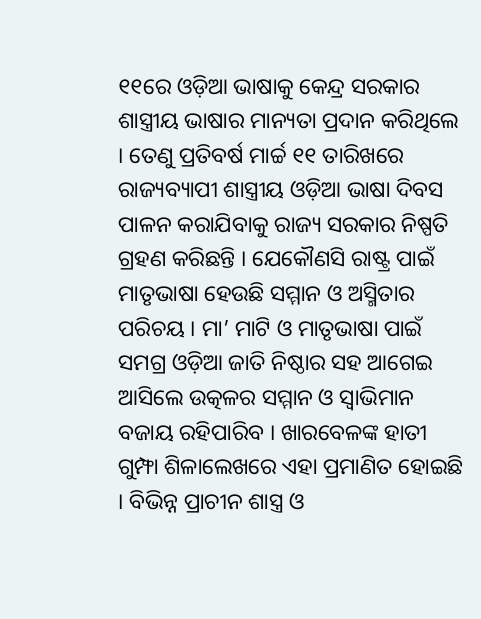୧୧ରେ ଓଡ଼ିଆ ଭାଷାକୁ କେନ୍ଦ୍ର ସରକାର ଶାସ୍ତ୍ରୀୟ ଭାଷାର ମାନ୍ୟତା ପ୍ରଦାନ କରିଥିଲେ । ତେଣୁ ପ୍ରତିବର୍ଷ ମାର୍ଚ୍ଚ ୧୧ ତାରିଖରେ ରାଜ୍ୟବ୍ୟାପୀ ଶାସ୍ତ୍ରୀୟ ଓଡ଼ିଆ ଭାଷା ଦିବସ ପାଳନ କରାଯିବାକୁ ରାଜ୍ୟ ସରକାର ନିଷ୍ପତି ଗ୍ରହଣ କରିଛନ୍ତି । ଯେକୌଣସି ରାଷ୍ଟ୍ର ପାଇଁ ମାତୃଭାଷା ହେଉଛି ସମ୍ମାନ ଓ ଅସ୍ମିତାର ପରିଚୟ । ମା’ ମାଟି ଓ ମାତୃଭାଷା ପାଇଁ ସମଗ୍ର ଓଡ଼ିଆ ଜାତି ନିଷ୍ଠାର ସହ ଆଗେଇ ଆସିଲେ ଉତ୍କଳର ସମ୍ମାନ ଓ ସ୍ୱାଭିମାନ ବଜାୟ ରହିପାରିବ । ଖାରବେଳଙ୍କ ହାତୀ ଗୁମ୍ଫା ଶିଳାଲେଖରେ ଏହା ପ୍ରମାଣିତ ହୋଇଛି । ବିଭିନ୍ନ ପ୍ରାଚୀନ ଶାସ୍ତ୍ର ଓ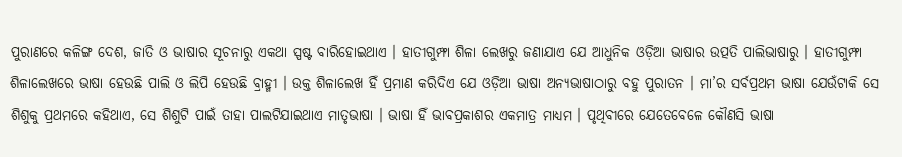ପୁରାଣରେ କଳିଙ୍ଗ ଦେଶ, ଜାତି ଓ ଭାଷାର ସୂଚନାରୁ ଏକଥା ସ୍ପଷ୍ଟ ବାରିହୋଇଥାଏ । ହାତୀଗୁମ୍ଫା ଶିଳା ଲେଖରୁ ଜଣାଯାଏ ଯେ ଆଧୁନିକ ଓଡ଼ିଆ ଭାଷାର ଉତ୍ପତି ପାଲିଭାଷାରୁ । ହାତୀଗୁମ୍ଫା ଶିଳାଲେଖରେ ଭାଷା ହେଉଛି ପାଲି ଓ ଲିପି ହେଉଛି ବ୍ରାହ୍ମୀ । ଉକ୍ତ ଶିଳାଲେଖ ହିଁ ପ୍ରମାଣ କରିଦିଏ ଯେ ଓଡ଼ିଆ ଭାଷା ଅନ୍ୟଭାଷାଠାରୁ ବହୁ ପୁରାତନ । ମା’ର ସର୍ବପ୍ରଥମ ଭାଷା ଯେଉଁଟାକି ସେ ଶିଶୁକୁ ପ୍ରଥମରେ କହିଥାଏ, ସେ ଶିଶୁଟି ପାଇଁ ତାହା ପାଲଟିଯାଇଥାଏ ମାତୃଭାଷା । ଭାଷା ହିଁ ଭାବପ୍ରକାଶର ଏକମାତ୍ର ମାଧ୍ୟମ । ପୃଥିବୀରେ ଯେତେବେଳେ କୌଣସି ଭାଷା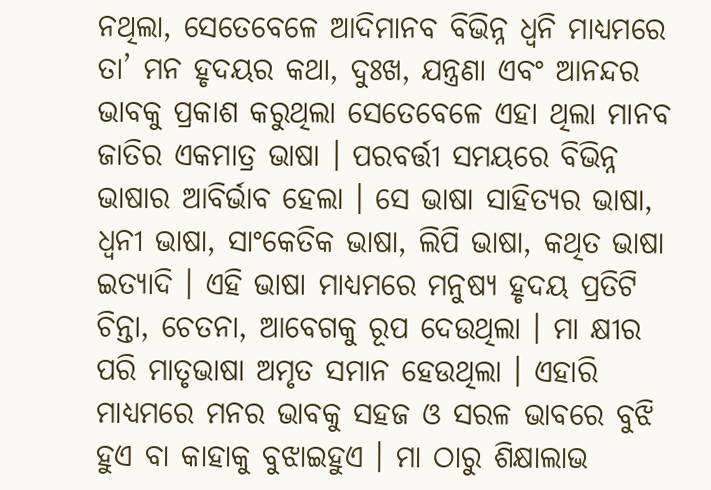ନଥିଲା, ସେତେବେଳେ ଆଦିମାନବ ବିଭିନ୍ନ ଧ୍ୱନି ମାଧ୍ୟମରେ ତା’ ମନ ହୃଦୟର କଥା, ଦୁଃଖ, ଯନ୍ତ୍ରଣା ଏବଂ ଆନନ୍ଦର ଭାବକୁ ପ୍ରକାଶ କରୁଥିଲା ସେତେବେଳେ ଏହା ଥିଲା ମାନବ ଜାତିର ଏକମାତ୍ର ଭାଷା । ପରବର୍ତ୍ତୀ ସମୟରେ ବିଭିନ୍ନ ଭାଷାର ଆବିର୍ଭାବ ହେଲା । ସେ ଭାଷା ସାହିତ୍ୟର ଭାଷା, ଧ୍ୱନୀ ଭାଷା, ସାଂକେତିକ ଭାଷା, ଲିପି ଭାଷା, କଥିତ ଭାଷା ଇତ୍ୟାଦି । ଏହି ଭାଷା ମାଧ୍ୟମରେ ମନୁଷ୍ୟ ହୃଦୟ ପ୍ରତିଟି ଚିନ୍ତା, ଚେତନା, ଆବେଗକୁ ରୂପ ଦେଉଥିଲା । ମା କ୍ଷୀର ପରି ମାତୃଭାଷା ଅମୃତ ସମାନ ହେଉଥିଲା । ଏହାରି ମାଧ୍ୟମରେ ମନର ଭାବକୁ ସହଜ ଓ ସରଳ ଭାବରେ ବୁଝି ହୁଏ ବା କାହାକୁ ବୁଝାଇହୁଏ । ମା ଠାରୁ ଶିକ୍ଷାଲାଭ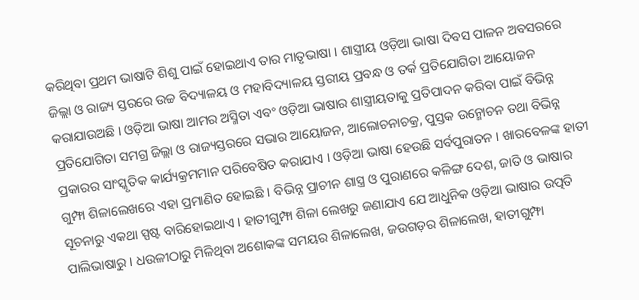କରିଥିବା ପ୍ରଥମ ଭାଷାଟି ଶିଶୁ ପାଇଁ ହୋଇଥାଏ ତାର ମାତୃଭାଷା । ଶାସ୍ତ୍ରୀୟ ଓଡ଼ିଆ ଭାଷା ଦିବସ ପାଳନ ଅବସରରେ ଜିଲ୍ଲା ଓ ରାଜ୍ୟ ସ୍ତରରେ ଉଚ୍ଚ ବିଦ୍ୟାଳୟ ଓ ମହାବିଦ୍ୟାଳୟ ସ୍ତରୀୟ ପ୍ରବନ୍ଧ ଓ ତର୍କ ପ୍ରତିଯୋଗିତା ଆୟୋଜନ କରାଯାଉଅଛି । ଓଡ଼ିଆ ଭାଷା ଆମର ଅସ୍ମିତା ଏବଂ ଓଡ଼ିଆ ଭାଷାର ଶାସ୍ତ୍ରୀୟତାକୁ ପ୍ରତିପାଦନ କରିବା ପାଇଁ ବିଭିନ୍ନ ପ୍ରତିଯୋଗିତା ସମଗ୍ର ଜିଲ୍ଲା ଓ ରାଜ୍ୟସ୍ତରରେ ସଭାର ଆୟୋଜନ, ଆଲୋଚନାଚକ୍ର, ପୁସ୍ତକ ଉନ୍ମୋଚନ ତଥା ବିଭିନ୍ନ ପ୍ରକାରର ସାଂସ୍କୃତିକ କାର୍ଯ୍ୟକ୍ରମମାନ ପରିବେଷିତ କରାଯାଏ । ଓଡ଼ିଆ ଭାଷା ହେଉଛି ସର୍ବପୁରାତନ । ଖାରବେଳଙ୍କ ହାତୀ ଗୁମ୍ଫା ଶିଳାଲେଖରେ ଏହା ପ୍ରମାଣିତ ହୋଇଛି । ବିଭିନ୍ନ ପ୍ରାଚୀନ ଶାସ୍ତ୍ର ଓ ପୁରାଣରେ କଳିଙ୍ଗ ଦେଶ, ଜାତି ଓ ଭାଷାର ସୂଚନାରୁ ଏକଥା ସ୍ପଷ୍ଟ ବାରିହୋଇଥାଏ । ହାତୀଗୁମ୍ଫା ଶିଳା ଲେଖରୁ ଜଣାଯାଏ ଯେ ଆଧୁନିକ ଓଡ଼ିଆ ଭାଷାର ଉତ୍ପତି ପାଲିଭାଷାରୁ । ଧଉଳୀଠାରୁ ମିଳିଥିବା ଅଶୋକଙ୍କ ସମୟର ଶିଳାଲେଖ, ଜଉଗଡ଼ର ଶିଳାଲେଖ, ହାତୀଗୁମ୍ଫା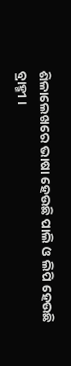ଶିଳାଲେଖରେ ଭାଷା ହେଉଛି ପାଲି ଓ ଲିପି ହେଉଛି ବ୍ରାହ୍ମୀ ।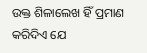ଉକ୍ତ ଶିଳାଲେଖ ହିଁ ପ୍ରମାଣ କରିଦିଏ ଯେ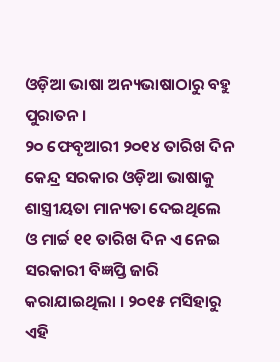ଓଡ଼ିଆ ଭାଷା ଅନ୍ୟଭାଷାଠାରୁ ବହୁ ପୁରାତନ ।
୨୦ ଫେବୃଆରୀ ୨୦୧୪ ତାରିଖ ଦିନ କେନ୍ଦ୍ର ସରକାର ଓଡ଼ିଆ ଭାଷାକୁ ଶାସ୍ତ୍ରୀୟତା ମାନ୍ୟତା ଦେଇଥିଲେ ଓ ମାର୍ଚ୍ଚ ୧୧ ତାରିଖ ଦିନ ଏ ନେଇ ସରକାରୀ ବିଜ୍ଞପ୍ତି ଜାରି କରାଯାଇଥିଲା । ୨୦୧୫ ମସିହାରୁ ଏହି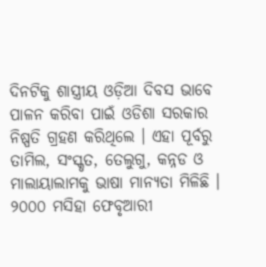ଦିନଟିକୁ ଶାସ୍ତ୍ରୀୟ ଓଡ଼ିଆ ଦିବସ ଭାବେ ପାଳନ କରିବା ପାଇଁ ଓଡିଶା ସରକାର ନିଷ୍ପତି ଗ୍ରହଣ କରିଥିଲେ । ଏହା ପୂର୍ବରୁ ତାମିଲ, ସଂସ୍କୃତ, ତେଲୁଗୁ, କନ୍ନଡ ଓ ମାଲାୟାଲାମକୁ ଭାଷା ମାନ୍ୟତା ମିଳିଛି । ୨୦୦୦ ମସିହା ଫେବୃଆରୀ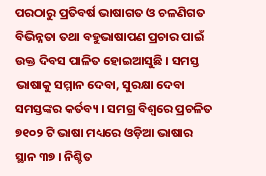ପରଠାରୁ ପ୍ରତିବର୍ଷ ଭାଷାଗତ ଓ ଚଳଣିଗତ ବିଭିନ୍ନତା ତଥା ବହୁଭାଷାପଣ ପ୍ରଚାର ପାଇଁ ଉକ୍ତ ଦିବସ ପାଳିତ ହୋଇଆସୁଛି । ସମସ୍ତ ଭାଷାକୁ ସମ୍ମାନ ଦେବା, ସୁରକ୍ଷା ଦେବା ସମସ୍ତଙ୍କର କର୍ତବ୍ୟ । ସମଗ୍ର ବିଶ୍ୱରେ ପ୍ରଚଳିତ ୭୧୦୨ ଟି ଭାଷା ମଧ୍ୟରେ ଓଡ଼ିଆ ଭାଷାର ସ୍ଥାନ ୩୭ । ନିଶ୍ଚିତ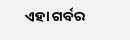ଏହା ଗର୍ବର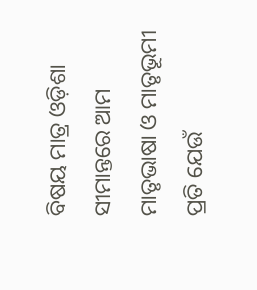ବିଷୟ ମାତ୍ର ଓଡ଼ିଶା ସୀମାନ୍ତରେ ଆମ ମାତୃଭାଷା ଓ ମାତୃଭୂମୀ ପ୍ରତି ଯେଉଁ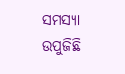ସମସ୍ୟା ଉପୁଜିଛି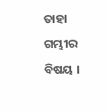ତାହା ଗମ୍ଭୀର ବିଷୟ ।